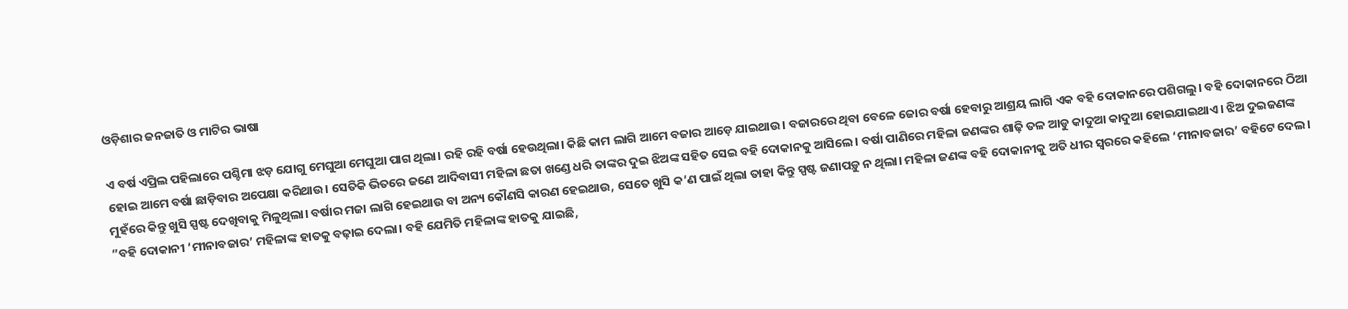ଓଡ଼ିଶାର ଜନଜାତି ଓ ମାଟିର ଭାଷା

ଏ ବର୍ଷ ଏପ୍ରିଲ ପହିଲାରେ ପଶ୍ଚିମା ଝଡ଼ ଯୋଗୁ ମେଘୁଆ ମେଘୁଆ ପାଗ ଥିଲା। ରହି ରହି ବର୍ଷା ହେଉଥିଲା। କିଛି କାମ ଲାଗି ଆମେ ବଜାର ଆଡ଼େ ଯାଇଥାଉ। ବଜାରରେ ଥିବା ବେଳେ ଜୋର ବର୍ଷା ହେବାରୁ ଆଶ୍ରୟ ଲାଗି ଏକ ବହି ଦୋକାନରେ ପଶିଗଲୁ। ବହି ଦୋକାନରେ ଠିଆ ହୋଇ ଆମେ ବର୍ଷା ଛାଡ଼ିବାର ଅପେକ୍ଷା କରିଥାଉ। ସେତିକି ଭିତରେ ଜଣେ ଆଦିବାସୀ ମହିଳା ଛତା ଖଣ୍ଡେ ଧରି ତାଙ୍କର ଦୁଇ ଝିଅଙ୍କ ସହିତ ସେଇ ବହି ଦୋକାନକୁ ଆସିଲେ। ବର୍ଷା ପାଣିରେ ମହିଳା ଜଣଙ୍କର ଶାଢ଼ି ତଳ ଆଡୁ କାଦୁଆ କାଦୁଆ ହୋଇଯାଇଥାଏ। ଝିଅ ଦୁଇଜଣଙ୍କ ମୁହଁରେ କିନ୍ତୁ ଖୁସି ସ୍ପଷ୍ଟ ଦେଖିବାକୁ ମିଳୁଥିଲା। ବର୍ଷାର ମଜା ଲାଗି ହେଇଥାଉ ବା ଅନ୍ୟ କୌଣସି କାରଣ ହେଇଥାଉ, ସେତେ ଖୁସି କ’ଣ ପାଇଁ ଥିଲା ତାହା କିନ୍ତୁ ସ୍ପଷ୍ଟ ଜଣାପଡ଼ୁ ନ ଥିଲା। ମହିଳା ଜଣଙ୍କ ବହି ଦୋକାନୀକୁ ଅତି ଧୀର ସ୍ବରରେ କହିଲେ ‘ମୀନାବଜାର’ ବହିଟେ ଦେଲ। ”ବହି ଦୋକାନୀ ‘ମୀନାବଜାର’ ମହିଳାଙ୍କ ହାତକୁ ବଢ଼ାଇ ଦେଲା। ବହି ଯେମିତି ମହିଳାଙ୍କ ହାତକୁ ଯାଇଛି,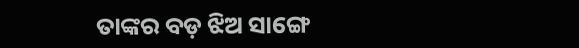ତାଙ୍କର ବଡ଼ ଝିଅ ସାଙ୍ଗେ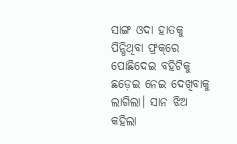ସାଙ୍ଗ ଓଦା ହାତକୁ ପିନ୍ଧିଥିବା ଫ୍ରକ୍‌ରେ ପୋଛିଦେଇ ବହିଟିକୁ ଛଡ଼େଇ ନେଇ ଦେଖିବାକୁ ଲାଗିଲା। ସାନ ଝିଅ କହିଲା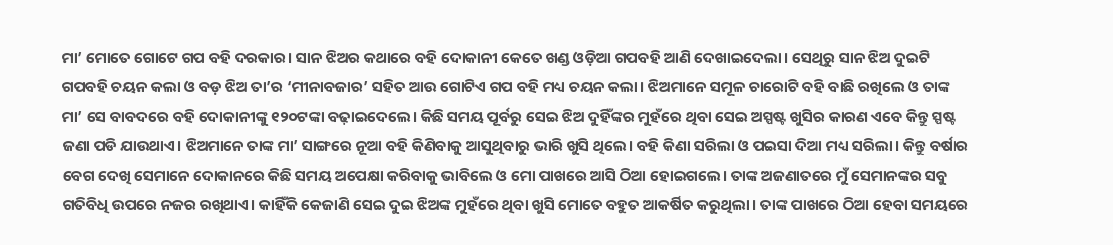ମା’ ମୋତେ ଗୋଟେ ଗପ ବହି ଦରକାର। ସାନ ଝିଅର କଥାରେ ବହି ଦୋକାନୀ କେତେ ଖଣ୍ଡ ଓଡ଼ିଆ ଗପବହି ଆଣି ଦେଖାଇଦେଲା। ସେଥିରୁ ସାନ ଝିଅ ଦୁଇଟି ଗପବହି ଚୟନ କଲା ଓ ବଡ଼ ଝିଅ ତା’ର ‘ମୀନାବଜାର’ ସହିତ ଆଉ ଗୋଟିଏ ଗପ ବହି ମଧ୍ୟ ଚୟନ କଲା। ଝିଅମାନେ ସମୂଳ ଚାରୋଟି ବହି ବାଛି ରଖିଲେ ଓ ତାଙ୍କ ମା’ ସେ ବାବଦରେ ବହି ଦୋକାନୀଙ୍କୁ ୧୨୦ଟଙ୍କା ବଢ଼ାଇଦେଲେ। କିଛି ସମୟ ପୂର୍ବରୁ ସେଇ ଝିଅ ଦୁହିଁଙ୍କର ମୁହଁରେ ଥିବା ସେଇ ଅସ୍ପଷ୍ଟ ଖୁସିର କାରଣ ଏବେ କିନ୍ତୁ ସ୍ପଷ୍ଟ ଜଣା ପଡି ଯାଉଥାଏ। ଝିଅମାନେ ତାଙ୍କ ମା’ ସାଙ୍ଗରେ ନୂଆ ବହି କିଣିବାକୁ ଆସୁଥିବାରୁ ଭାରି ଖୁସି ଥିଲେ। ବହି କିଣା ସରିଲା ଓ ପଇସା ଦିଆ ମଧ୍ୟ ସରିଲା। କିନ୍ତୁ ବର୍ଷାର ବେଗ ଦେଖି ସେମାନେ ଦୋକାନରେ କିଛି ସମୟ ଅପେକ୍ଷା କରିବାକୁ ଭାବିଲେ ଓ ମୋ ପାଖରେ ଆସି ଠିଆ ହୋଇଗଲେ। ତାଙ୍କ ଅଜଣାତରେ ମୁଁ ସେମାନଙ୍କର ସବୁ ଗତିବିଧି ଉପରେ ନଜର ରଖିଥାଏ। କାହିଁକି କେଜାଣି ସେଇ ଦୁଇ ଝିଅଙ୍କ ମୁହଁରେ ଥିବା ଖୁସି ମୋତେ ବହୁତ ଆକର୍ଷିତ କରୁଥିଲା। ତାଙ୍କ ପାଖରେ ଠିଆ ହେବା ସମୟରେ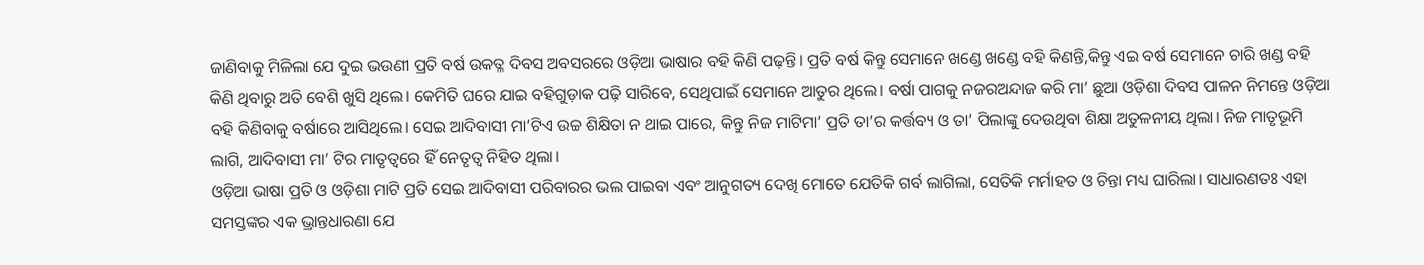ଜାଣିବାକୁ ମିଳିଲା ଯେ ଦୁଇ ଭଉଣୀ ପ୍ରତି ବର୍ଷ ଉକତ୍ଳ ଦିବସ ଅବସରରେ ଓଡ଼ିଆ ଭାଷାର ବହି କିଣି ପଢ଼ନ୍ତି। ପ୍ରତି ବର୍ଷ କିନ୍ତୁ ସେମାନେ ଖଣ୍ଡେ ଖଣ୍ଡେ ବହି କିଣନ୍ତି,କିନ୍ତୁ ଏଇ ବର୍ଷ ସେମାନେ ଚାରି ଖଣ୍ଡ ବହି କିଣି ଥିବାରୁ ଅତି ବେଶି ଖୁସି ଥିଲେ। କେମିତି ଘରେ ଯାଇ ବହିଗୁଡ଼ାକ ପଢ଼ି ସାରିବେ, ସେଥିପାଇଁ ସେମାନେ ଆତୁର ଥିଲେ। ବର୍ଷା ପାଗକୁ ନଜରଅନ୍ଦାଜ କରି ମା’ ଛୁଆ ଓଡ଼ିଶା ଦିବସ ପାଳନ ନିମନ୍ତେ ଓଡ଼ିଆ ବହି କିଣିବାକୁ ବର୍ଷାରେ ଆସିଥିଲେ। ସେଇ ଆଦିବାସୀ ମା’ଟିଏ ଉଚ୍ଚ ଶିକ୍ଷିତା ନ ଥାଇ ପାରେ, କିନ୍ତୁ ନିଜ ମାଟିମା’ ପ୍ରତି ତା’ର କର୍ତ୍ତବ୍ୟ ଓ ତା’ ପିଲାଙ୍କୁ ଦେଉଥିବା ଶିକ୍ଷା ଅତୁଳନୀୟ ଥିଲା। ନିଜ ମାତୃଭୂମି ଲାଗି, ଆଦିବାସୀ ମା’ ଟିର ମାତୃତ୍ୱରେ ହିଁ ନେତୃତ୍ୱ ନିହିତ ଥିଲା।
ଓଡ଼ିଆ ଭାଷା ପ୍ରତି ଓ ଓଡ଼ିଶା ମାଟି ପ୍ରତି ସେଇ ଆଦିବାସୀ ପରିବାରର ଭଲ ପାଇବା ଏବଂ ଆନୁଗତ୍ୟ ଦେଖି ମୋତେ ଯେତିକି ଗର୍ବ ଲାଗିଲା, ସେତିକି ମର୍ମାହତ ଓ ଚିନ୍ତା ମଧ୍ୟ ଘାରିଲା। ସାଧାରଣତଃ ଏହା ସମସ୍ତଙ୍କର ଏକ ଭ୍ରାନ୍ତଧାରଣା ଯେ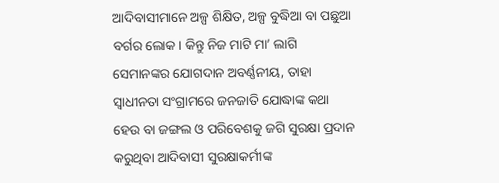ଆଦିବାସୀମାନେ ଅଳ୍ପ ଶିକ୍ଷିତ, ଅଳ୍ପ ବୁଦ୍ଧିଆ ବା ପଛୁଆ ବର୍ଗର ଲୋକ। କିନ୍ତୁ ନିଜ ମାଟି ମା’ ଲାଗି ସେମାନଙ୍କର ଯୋଗଦାନ ଅବର୍ଣ୍ଣନୀୟ, ତାହା ସ୍ବାଧୀନତା ସଂଗ୍ରାମରେ ଜନଜାତି ଯୋଦ୍ଧାଙ୍କ କଥା ହେଉ ବା ଜଙ୍ଗଲ ଓ ପରିବେଶକୁ ଜଗି ସୁରକ୍ଷା ପ୍ରଦାନ କରୁଥିବା ଆଦିବାସୀ ସୁରକ୍ଷାକର୍ମୀଙ୍କ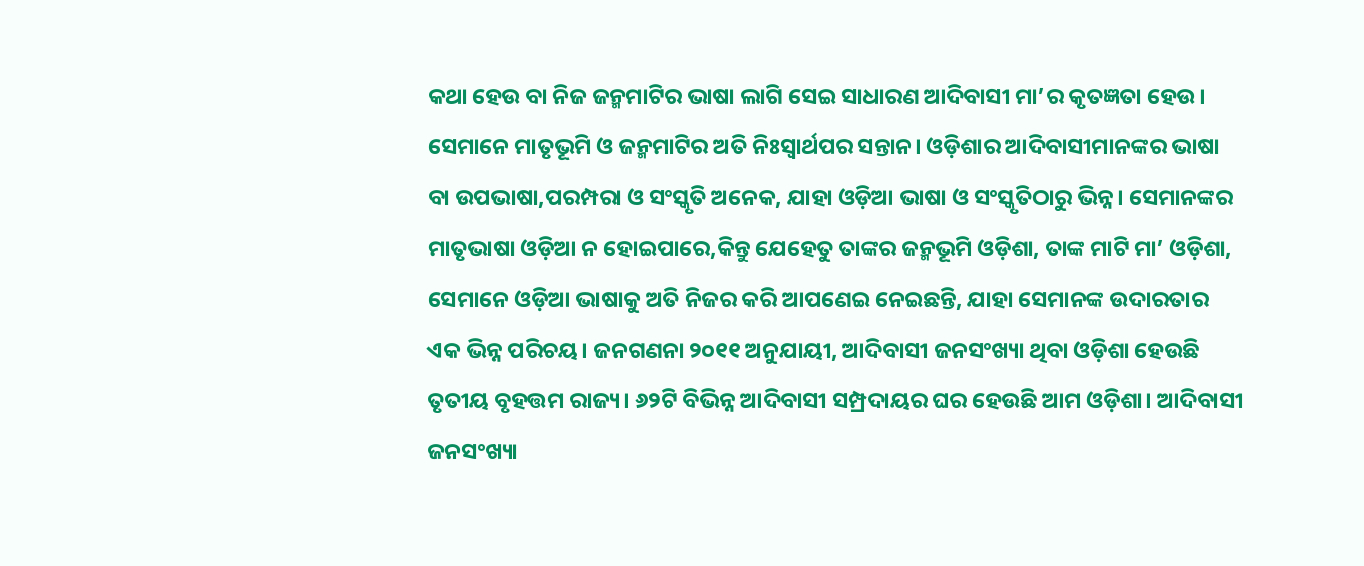କଥା ହେଉ ବା ନିଜ ଜନ୍ମମାଟିର ଭାଷା ଲାଗି ସେଇ ସାଧାରଣ ଆଦିବାସୀ ମା’ର କୃତଜ୍ଞତା ହେଉ। ସେମାନେ ମାତୃଭୂମି ଓ ଜନ୍ମମାଟିର ଅତି ନିଃସ୍ବାର୍ଥପର ସନ୍ତାନ। ଓଡ଼ିଶାର ଆଦିବାସୀମାନଙ୍କର ଭାଷା ବା ଉପଭାଷା,ପରମ୍ପରା ଓ ସଂସ୍କୃତି ଅନେକ, ଯାହା ଓଡ଼ିଆ ଭାଷା ଓ ସଂସ୍କୃତିଠାରୁ ଭିନ୍ନ। ସେମାନଙ୍କର ମାତୃଭାଷା ଓଡ଼ିଆ ନ ହୋଇପାରେ,କିନ୍ତୁ ଯେହେତୁ ତାଙ୍କର ଜନ୍ମଭୂମି ଓଡ଼ିଶା, ତାଙ୍କ ମାଟି ମା’ ଓଡ଼ିଶା, ସେମାନେ ଓଡ଼ିଆ ଭାଷାକୁ ଅତି ନିଜର କରି ଆପଣେଇ ନେଇଛନ୍ତି, ଯାହା ସେମାନଙ୍କ ଉଦାରତାର ଏକ ଭିନ୍ନ ପରିଚୟ। ଜନଗଣନା ୨୦୧୧ ଅନୁଯାୟୀ, ଆଦିବାସୀ ଜନସଂଖ୍ୟା ଥିବା ଓଡ଼ିଶା ହେଉଛି ତୃତୀୟ ବୃହତ୍ତମ ରାଜ୍ୟ। ୬୨ଟି ବିଭିନ୍ନ ଆଦିବାସୀ ସମ୍ପ୍ରଦାୟର ଘର ହେଉଛି ଆମ ଓଡ଼ିଶା। ଆଦିବାସୀ ଜନସଂଖ୍ୟା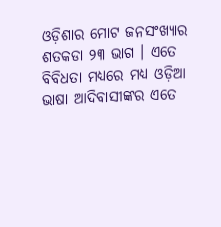ଓଡ଼ିଶାର ମୋଟ ଜନସଂଖ୍ୟାର ଶତକଡା ୨୩ ଭାଗ । ଏତେ ବିବିଧତା ମଧ୍ୟରେ ମଧ୍ୟ ଓଡ଼ିଆ ଭାଷା ଆଦିବାସୀଙ୍କର ଏତେ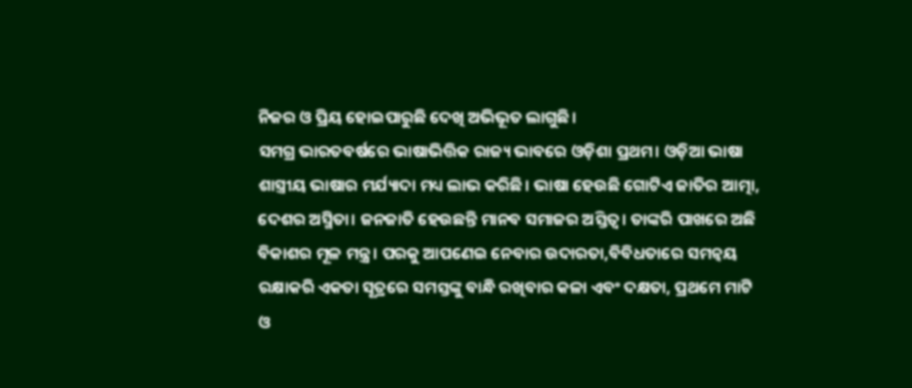ନିଜର ଓ ପ୍ରିୟ ହୋଇପାରୁଛି ଦେଖି ଅଭିଭୂତ ଲାଗୁଛି।
ସମଗ୍ର ଭାରତବର୍ଷରେ ଭାଷାଭିତ୍ତିକ ରାଜ୍ୟ ଭାବରେ ଓଡ଼ିଶା ପ୍ରଥମ। ଓଡ଼ିଆ ଭାଷା ଶାସ୍ତ୍ରୀୟ ଭାଷାର ମର୍ଯ୍ୟାଦା ମଧ୍ୟ ଲାଭ କରିଛି। ଭାଷା ହେଉଛି ଗୋଟିଏ ଜାତିର ଆତ୍ମା, ଦେଶର ଅସ୍ମିତା। ଜନଜାତି ହେଉଛନ୍ତି ମାନବ ସମାଜର ଅସ୍ତିତ୍ୱ। ତାଙ୍କରି ପାଖରେ ଅଛି ବିକାଶର ମୂଳ ମନ୍ତ୍ର। ପରକୁ ଆପଣେଇ ନେବାର ଉଦାରତା,ବିବିଧତାରେ ସମନ୍ବୟ ରକ୍ଷାକରି ଏକତା ସୂତ୍ରରେ ସମସ୍ତଙ୍କୁ ବାନ୍ଧି ରଖିବାର କଳା ଏବଂ ଦକ୍ଷତା, ପ୍ରଥମେ ମାଟି ଓ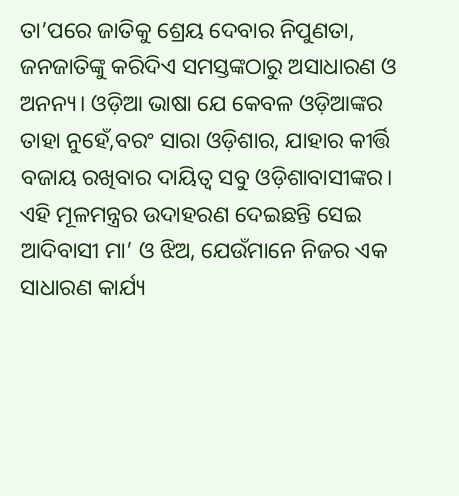ତା’ପରେ ଜାତିକୁ ଶ୍ରେୟ ଦେବାର ନିପୁଣତା, ଜନଜାତିଙ୍କୁ କରିଦିଏ ସମସ୍ତଙ୍କଠାରୁ ଅସାଧାରଣ ଓ ଅନନ୍ୟ। ଓଡ଼ିଆ ଭାଷା ଯେ କେବଳ ଓଡ଼ିଆଙ୍କର ତାହା ନୁହେଁ,ବରଂ ସାରା ଓଡ଼ିଶାର, ଯାହାର କୀର୍ତ୍ତି ବଜାୟ ରଖିବାର ଦାୟିତ୍ୱ ସବୁ ଓଡ଼ିଶାବାସୀଙ୍କର। ଏହି ମୂଳମନ୍ତ୍ରର ଉଦାହରଣ ଦେଇଛନ୍ତି ସେଇ ଆଦିବାସୀ ମା’ ଓ ଝିଅ, ଯେଉଁମାନେ ନିଜର ଏକ ସାଧାରଣ କାର୍ଯ୍ୟ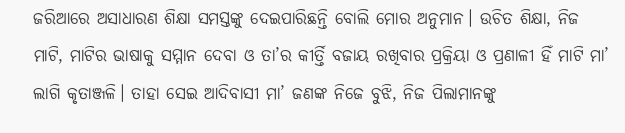ଜରିଆରେ ଅସାଧାରଣ ଶିକ୍ଷା ସମସ୍ତଙ୍କୁ ଦେଇପାରିଛନ୍ତି ବୋଲି ମୋର ଅନୁମାନ। ଉଚିତ ଶିକ୍ଷା, ନିଜ ମାଟି, ମାଟିର ଭାଷାକୁ ସମ୍ମାନ ଦେବା ଓ ତା’ର କୀର୍ତ୍ତି ବଜାୟ ରଖିବାର ପ୍ରକ୍ରିୟା ଓ ପ୍ରଣାଳୀ ହିଁ ମାଟି ମା’ ଲାଗି କୃତାଞ୍ଜଳି। ତାହା ସେଇ ଆଦିବାସୀ ମା’ ଜଣଙ୍କ ନିଜେ ବୁଝି, ନିଜ ପିଲାମାନଙ୍କୁ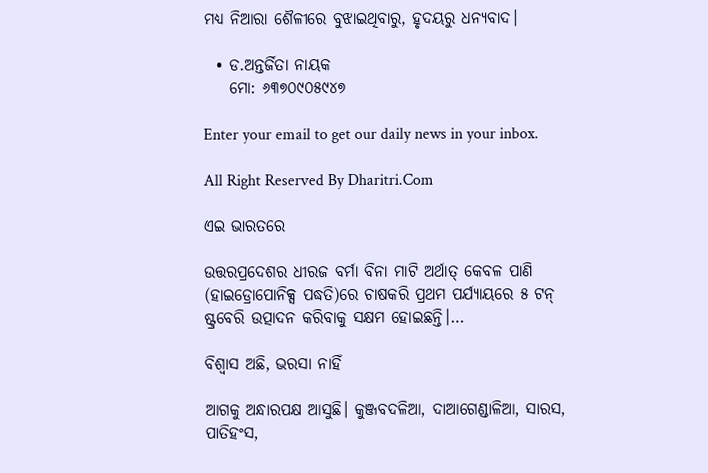ମଧ୍ୟ ନିଆରା ଶୈଳୀରେ ବୁଝାଇଥିବାରୁ, ହୃଦୟରୁ ଧନ୍ୟବାଦ।

  • ଡ.ଅନ୍ତର୍ଜିତା ନାୟକ
    ମୋ: ୬୩୭୦୯୦୫୯୪୭

Enter your email to get our daily news in your inbox.

All Right Reserved By Dharitri.Com

ଏଇ ଭାରତରେ

ଉତ୍ତରପ୍ରଦେଶର ଧୀରଜ ବର୍ମା ବିନା ମାଟି ଅର୍ଥାତ୍‌ କେବଳ ପାଣି (ହାଇଡ୍ରୋପୋନିକ୍ସ ପଦ୍ଧତି)ରେ ଚାଷକରି ପ୍ରଥମ ପର୍ଯ୍ୟାୟରେ ୫ ଟନ୍‌ ଷ୍ଟ୍ରବେରି ଉତ୍ପାଦନ କରିବାକୁ ସକ୍ଷମ ହୋଇଛନ୍ତି।…

ବିଶ୍ୱାସ ଅଛି, ଭରସା ନାହିଁ

ଆଗକୁ ଅନ୍ଧାରପକ୍ଷ ଆସୁଛି। କୁଞ୍ଜବଦଳିଆ, ଦାଆଗେଣ୍ଡାଳିଆ, ସାରସ, ପାତିହଂସ,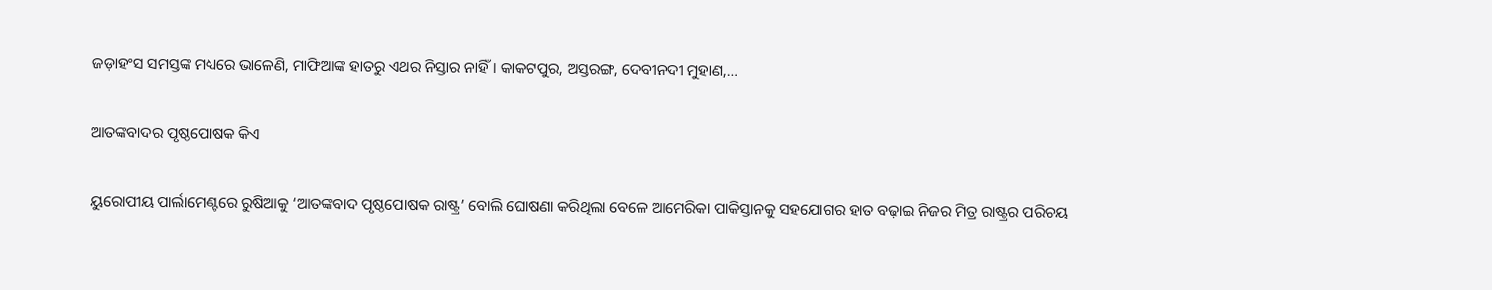ଜଡ଼ାହଂସ ସମସ୍ତଙ୍କ ମଧ୍ୟରେ ଭାଳେଣି, ମାଫିଆଙ୍କ ହାତରୁ ଏଥର ନିସ୍ତାର ନାହିଁ। କାକଟପୁର, ଅସ୍ତରଙ୍ଗ, ଦେବୀନଦୀ ମୁହାଣ,…

ଆତଙ୍କବାଦର ପୃଷ୍ଠପୋଷକ କିଏ

ୟୁରୋପୀୟ ପାର୍ଲାମେଣ୍ଟରେ ରୁଷିଆକୁ ‘ଆତଙ୍କବାଦ ପୃଷ୍ଠପୋଷକ ରାଷ୍ଟ୍ର’ ବୋଲି ଘୋଷଣା କରିଥିଲା ବେଳେ ଆମେରିକା ପାକିସ୍ତାନକୁ ସହଯୋଗର ହାତ ବଢ଼ାଇ ନିଜର ମିତ୍ର ରାଷ୍ଟ୍ରର ପରିଚୟ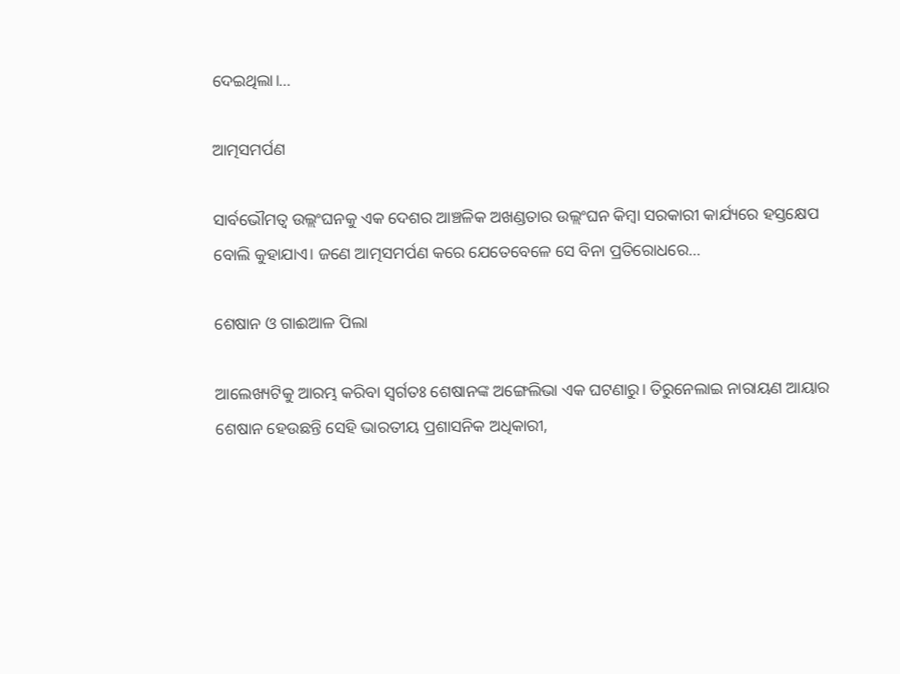ଦେଇଥିଲା।…

ଆତ୍ମସମର୍ପଣ

ସାର୍ବଭୌମତ୍ୱ ଉଲ୍ଲଂଘନକୁ ଏକ ଦେଶର ଆଞ୍ଚଳିକ ଅଖଣ୍ଡତାର ଉଲ୍ଲଂଘନ କିମ୍ବା ସରକାରୀ କାର୍ଯ୍ୟରେ ହସ୍ତକ୍ଷେପ ବୋଲି କୁହାଯାଏ। ଜଣେ ଆତ୍ମସମର୍ପଣ କରେ ଯେତେବେଳେ ସେ ବିନା ପ୍ରତିରୋଧରେ…

ଶେଷାନ ଓ ଗାଈଆଳ ପିଲା

ଆଲେଖ୍ୟଟିକୁ ଆରମ୍ଭ କରିବା ସ୍ବର୍ଗତଃ ଶେଷାନଙ୍କ ଅଙ୍ଗେଲିଭା ଏକ ଘଟଣାରୁ। ତିରୁନେଲାଇ ନାରାୟଣ ଆୟାର ଶେଷାନ ହେଉଛନ୍ତି ସେହି ଭାରତୀୟ ପ୍ରଶାସନିକ ଅଧିକାରୀ,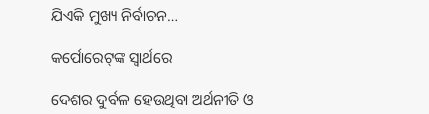ଯିଏକି ମୁଖ୍ୟ ନିର୍ବାଚନ…

କର୍ପୋରେଟ୍‌ଙ୍କ ସ୍ବାର୍ଥରେ

ଦେଶର ଦୁର୍ବଳ ହେଉଥିବା ଅର୍ଥନୀତି ଓ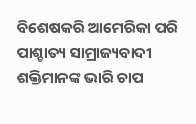ବିଶେଷକରି ଆମେରିକା ପରି ପାଶ୍ଚାତ୍ୟ ସାମ୍ରାଜ୍ୟବାଦୀ ଶକ୍ତିମାନଙ୍କ ଭାରି ଚାପ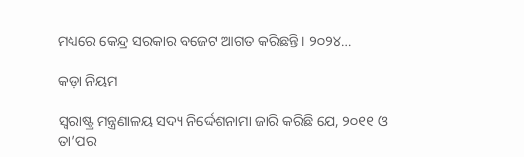ମଧ୍ୟରେ କେନ୍ଦ୍ର ସରକାର ବଜେଟ ଆଗତ କରିଛନ୍ତି। ୨୦୨୪…

କଡ଼ା ନିୟମ

ସ୍ବରାଷ୍ଟ୍ର ମନ୍ତ୍ରଣାଳୟ ସଦ୍ୟ ନିର୍ଦ୍ଦେଶନାମା ଜାରି କରିଛି ଯେ, ୨୦୧୧ ଓ ତା’ପର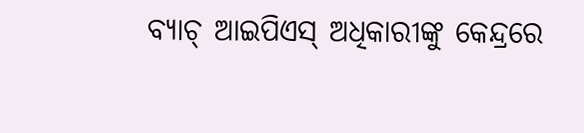ବ୍ୟାଚ୍‌ ଆଇପିଏସ୍‌ ଅଧିକାରୀଙ୍କୁ କେନ୍ଦ୍ରରେ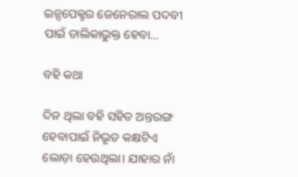ଇନ୍ସପେକ୍ଟର ଜେନେରାଲ ପଦବୀ ପାଇଁ ତାଲିକାଭୁକ୍ତ ହେବା…

ବହି କଥା

ଦିନ ଥିଲା ବହି ସହିତ ଅନ୍ତରଙ୍ଗ ହେବାପାଇଁ ନିଭୃତ କକ୍ଷଟିଏ ଲୋଡ଼ା ହେଉଥିଲା। ଯାହାର ନାଁ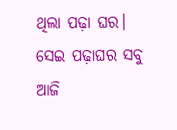ଥିଲା ପଢ଼ା ଘର। ସେଇ ପଢ଼ାଘର ସବୁ ଆଜି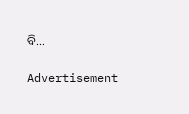ବି…

Advertisement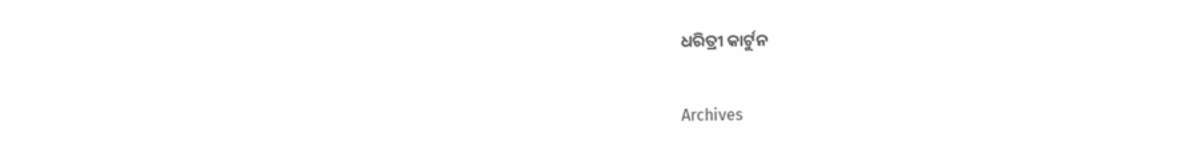ଧରିତ୍ରୀ କାର୍ଟୁନ

Archives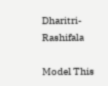Dharitri-Rashifala

Model This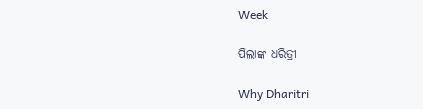Week

ପିଲାଙ୍କ ଧରିତ୍ରୀ

Why Dharitri